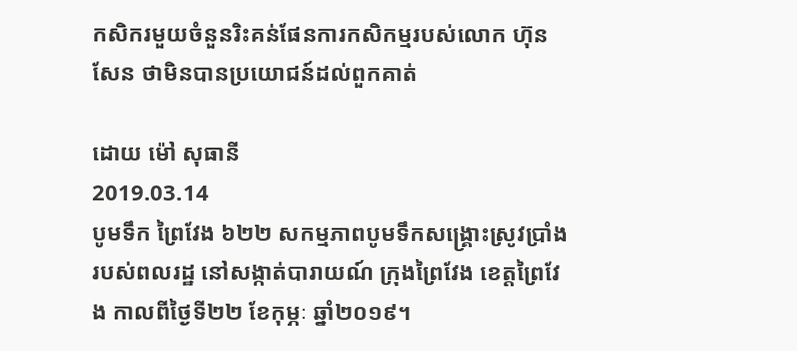កសិករមួយចំនួនរិះគន់ផែនការកសិកម្មរបស់លោក ហ៊ុន សែន ថាមិនបានប្រយោជន៍ដល់ពួកគាត់

ដោយ ម៉ៅ សុធានី
2019.03.14
បូមទឹក ព្រៃវែង ៦២២ សកម្មភាពបូមទឹកសង្គ្រោះស្រូវប្រាំងរបស់ពលរដ្ឋ នៅសង្កាត់បារាយណ៍ ក្រុងព្រៃវែង ខេត្តព្រៃវែង កាលពីថៃ្ងទី២២ ខែកុម្ភៈ ឆ្នាំ២០១៩។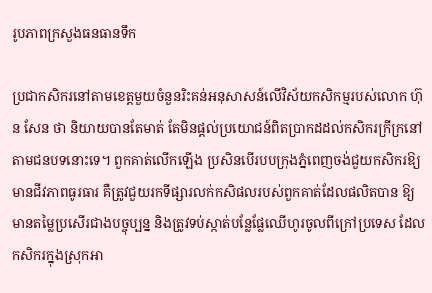រូបភាពក្រសួងធនធានទឹក

ប្រជាកសិករនៅតាមខេត្តមួយចំនួនរិះគន់អនុសាសន៍លើវិស័យកសិកម្មរបស់លោក ហ៊ុន សែន ថា និយាយបានតែមាត់ តែមិនផ្ដល់ប្រយោជន៍ពិតប្រាកដដល់កសិករក្រីក្រនៅតាមជនបទនោះទេ។ ពួកគាត់លើកឡើង ប្រសិនបើរបបក្រុងភ្នំពេញចង់ជួយកសិករឱ្យមានជីវភាពធូរធារ គឺត្រូវជួយរកទីផ្សារលក់កសិផលរបស់ពួកគាត់ដែលផលិតបាន ឱ្យមានតម្លៃប្រសើរជាងបច្ចុប្បន្ន និងត្រូវទប់ស្កាត់បន្លែផ្លែឈើហូរចូលពីក្រៅប្រទេស ដែលកសិករក្នុងស្រុកអា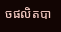ចផលិតបា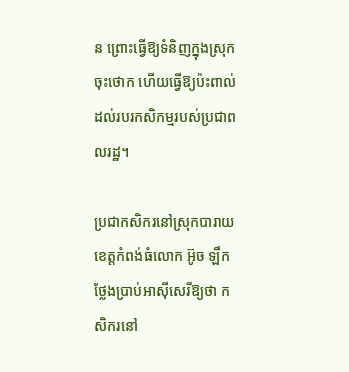ន ព្រោះធ្វើឱ្យទំនិញក្នុងស្រុកចុះថោក ហើយធ្វើឱ្យប៉ះពាល់ដល់របរកសិកម្មរបស់ប្រជាពលរដ្ឋ។

ប្រជាកសិករនៅស្រុកបារាយ ខេត្តកំពង់ធំលោក អ៊ូច ឡឹក ថ្លែងប្រាប់អាស៊ីសេរីឱ្យថា កសិករនៅ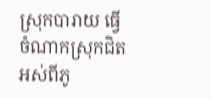ស្រុកបារាយ ធ្វើចំណាកស្រុកជិតអស់ពីភូ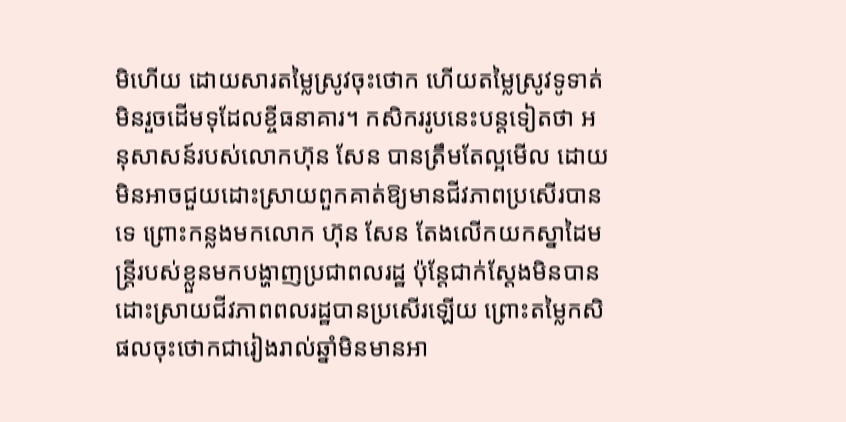មិហើយ ដោយសារតម្លៃស្រូវចុះថោក ហើយតម្លៃស្រូវទូទាត់មិនរួចដើមទុដែលខ្ចីធនាគារ។ កសិកររូបនេះបន្តទៀតថា អនុសាសន៍របស់លោកហ៊ុន សែន បានត្រឹមតែល្អមើល ដោយមិនអាចជួយដោះស្រាយពួកគាត់ឱ្យមានជីវភាពប្រសើរបានទេ ព្រោះកន្លងមកលោក ហ៊ុន សែន តែងលើកយកស្នាដៃមន្ត្រីរបស់ខ្លួនមកបង្ហាញប្រជាពលរដ្ឋ ប៉ុន្តែជាក់ស្ដែងមិនបានដោះស្រាយជីវភាពពលរដ្ឋបានប្រសើរឡើយ ព្រោះតម្លៃកសិផលចុះថោកជារៀងរាល់ឆ្នាំមិនមានអា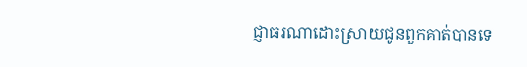ជ្ញាធរណាដោះស្រាយជូនពួកគាត់បានទេ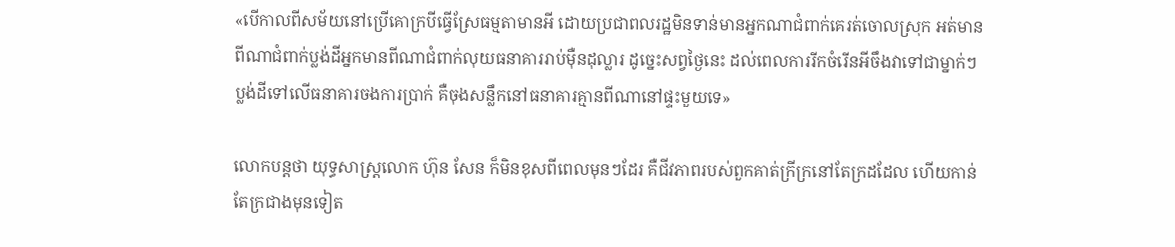«បើកាលពីសម័យនៅប្រើគោក្របីធ្វើស្រែធម្មតាមានអី ដោយប្រជាពលរដ្ឋមិនទាន់មានអ្នកណាជំពាក់គេរត់ចោលស្រុក អត់មានពីណាជំពាក់ប្លង់ដីអ្នកមានពីណាជំពាក់លុយធនាគាររាប់ម៉ឺនដុល្លារ ដូច្នេះសព្វថ្ងៃនេះ ដល់ពេលការរីកចំរើនអីចឹងវាទៅជាម្នាក់ៗប្លង់ដីទៅលើធនាគារចងការប្រាក់ គឺចុងសន្លឹកនៅធនាគារគ្មានពីណានៅផ្ទះមួយទេ»

លោកបន្តថា យុទ្ធសាស្ត្រលោក ហ៊ុន សែន ក៏មិនខុសពីពេលមុនៗដែរ គឺជីវភាពរបស់ពួកគាត់ក្រីក្រនៅតែក្រដដែល ហើយកាន់តែក្រជាងមុនទៀត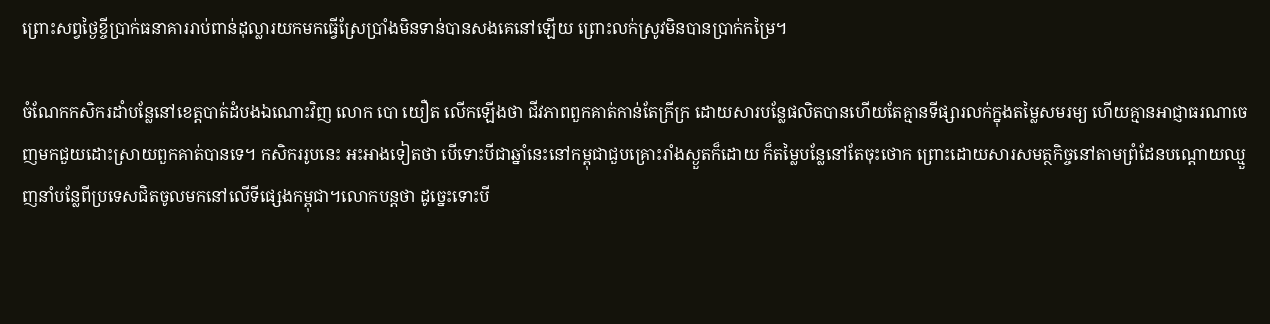ព្រោះសព្វថ្ងៃខ្ចីប្រាក់ធនាគាររាប់ពាន់ដុល្លារយកមកធ្វើស្រែប្រាំងមិនទាន់បានសងគេនៅឡើយ ព្រោះលក់ស្រូវមិនបានប្រាក់កម្រៃ។

ចំណែកកសិករដាំបន្លែនៅខេត្តបាត់ដំបងឯណោះវិញ លោក បោ យឿត លើកឡើងថា ជីវភាពពួកគាត់កាន់តែក្រីក្រ ដោយសារបន្លែផលិតបានហើយតែគ្មានទីផ្សារលក់ក្នុងតម្លៃសមរម្យ ហើយគ្មានអាជ្ញាធរណាចេញមកជួយដោះស្រាយពួកគាត់បានទេ។ កសិកររូបនេះ អះអាងទៀតថា បើទោះបីជាឆ្នាំនេះនៅកម្ពុជាជួបគ្រោះរាំងស្ងួតក៏ដោយ ក៏តម្លៃបន្លែនៅតែចុះថោក ព្រោះដោយសារសមត្ថកិច្ចនៅតាមព្រំដែនបណ្ដោយឈ្មួញនាំបន្លែពីប្រទេសជិតចូលមកនៅលើទីផ្សេងកម្ពុជា។លោកបន្តថា ដូច្នេះទោះបី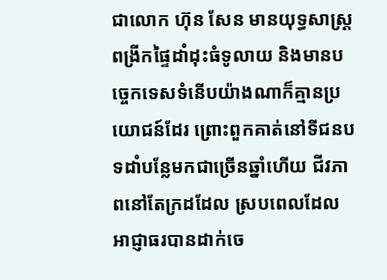ជាលោក ហ៊ុន សែន មានយុទ្ធសាស្ត្រពង្រីកផ្ទៃដាំដុះធំទូលាយ និងមានបច្ចេកទេសទំនើបយ៉ាងណាក៏គ្មានប្រយោជន៍ដែរ ព្រោះពួកគាត់នៅទីជនបទដាំបន្លែមកជាច្រើនឆ្នាំហើយ ជីវភាពនៅតែក្រដដែល ស្របពេលដែលអាជ្ញាធរបានដាក់ចេ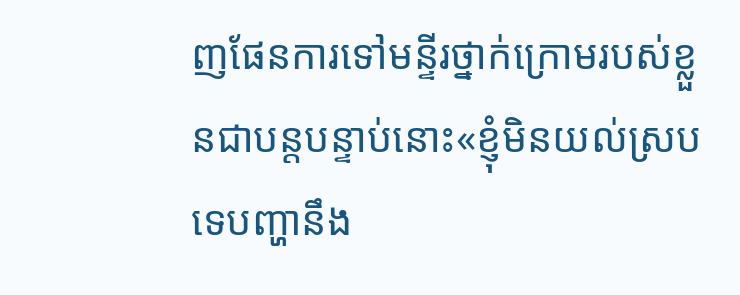ញផែនការទៅមន្ទីរថ្នាក់ក្រោមរបស់ខ្លួនជាបន្តបន្ទាប់នោះ«ខ្ញុំមិនយល់ស្របទេបញ្ហានឹង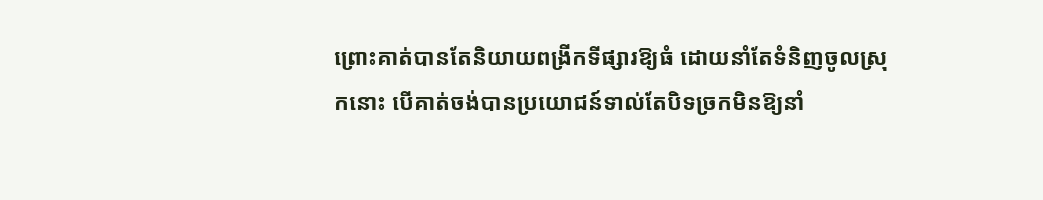ព្រោះគាត់បានតែនិយាយពង្រីកទីផ្សារឱ្យធំ ដោយនាំតែទំនិញចូលស្រុកនោះ បើគាត់ចង់បានប្រយោជន៍ទាល់តែបិទច្រកមិនឱ្យនាំ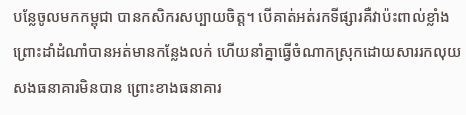បន្លែចូលមកកម្ពុជា បានកសិករសប្បាយចិត្ត។ បើគាត់អត់រកទីផ្សារគឺវាប៉ះពាល់ខ្លាំងព្រោះដាំដំណាំបានអត់មានកន្លែងលក់ ហើយនាំគ្នាធ្វើចំណាកស្រុកដោយសាររកលុយសងធនាគារមិនបាន ព្រោះខាងធនាគារ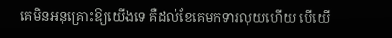គេមិនអនុគ្រោះឱ្យយើងទេ គឺដល់ខែគេមកទារលុយហើយ បើយើ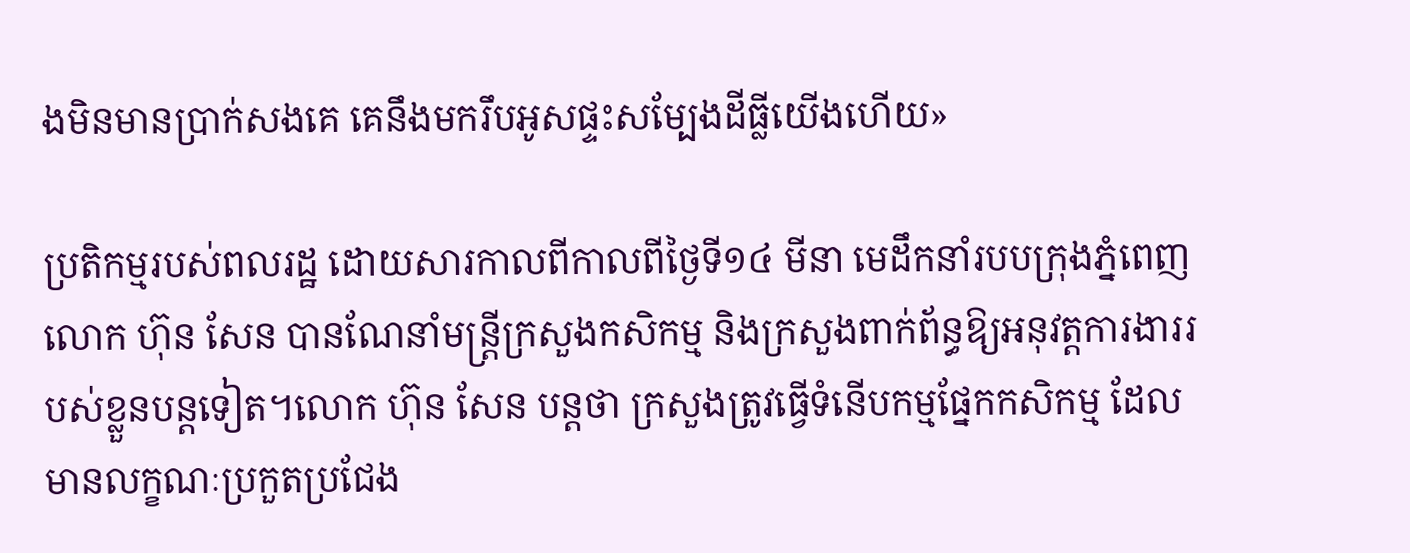ងមិនមានប្រាក់សងគេ គេនឹងមករឹបអូសផ្ទះសម្បែងដីធ្លីយើងហើយ»

ប្រតិកម្មរបស់ពលរដ្ឋ ដោយសារកាលពីកាលពីថ្ងៃទី១៤ មីនា មេដឹកនាំរបបក្រុងភ្នំពេញ លោក ហ៊ុន សែន បានណែនាំមន្ត្រីក្រសួងកសិកម្ម និងក្រសួងពាក់ព័ន្ធឱ្យអនុវត្តការងាររបស់ខ្លួនបន្តទៀត។លោក ហ៊ុន សែន បន្តថា ក្រសួងត្រូវធ្វើទំនើបកម្មផ្នែកកសិកម្ម ដែលមានលក្ខណៈប្រកួតប្រជែង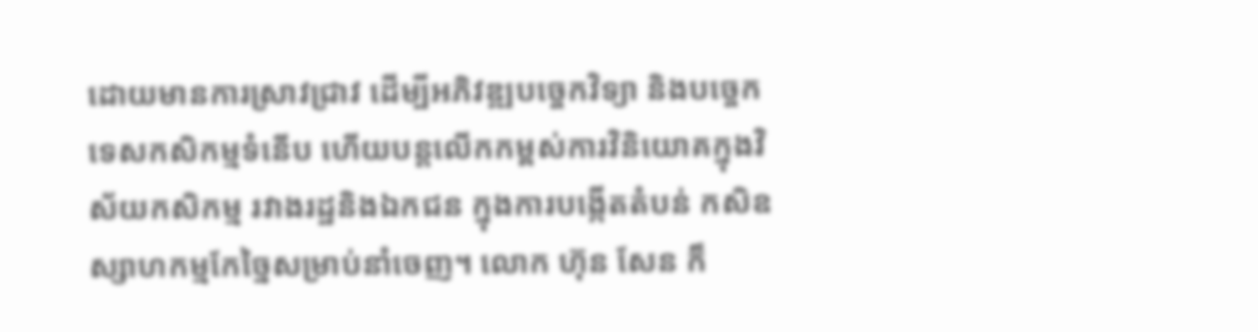ដោយមានការស្រាវជ្រាវ ដើម្បីអភិវឌ្ឍបច្ចេកវិទ្យា និងបច្ចេកទេសកសិកម្មទំនើប ហើយបន្តលើកកម្ពស់ការវិនិយោគក្នុងវិស័យកសិកម្ម រវាងរដ្ឋនិងឯកជន ក្នុងការបង្កើតតំបន់ កសិឧស្សាហកម្មកែច្នៃសម្រាប់នាំចេញ។ លោក ហ៊ុន សែន ក៏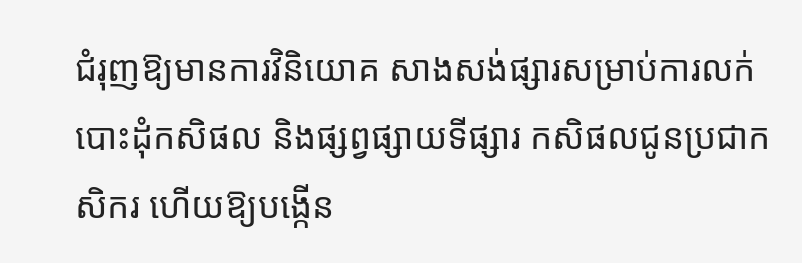ជំរុញឱ្យមានការវិនិយោគ សាងសង់ផ្សារសម្រាប់ការលក់បោះដុំកសិផល និងផ្សព្វផ្សាយទីផ្សារ កសិផលជូនប្រជាកសិករ ហើយឱ្យបង្កើន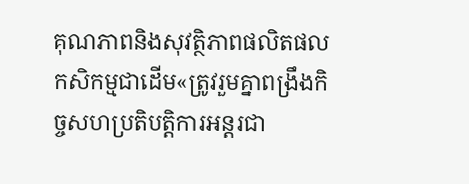គុណភាពនិងសុវត្ថិភាពផលិតផលកសិកម្មជាដើម«ត្រូវរួមគ្នាពង្រឹងកិច្ចសហប្រតិបត្តិការអន្តរជា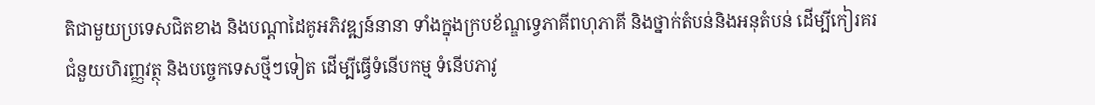តិជាមួយប្រទេសជិតខាង និងបណ្ដាដៃគូអភិវឌ្ឍន៍នានា ទាំងក្នុងក្របខ័ណ្ឌទ្វេភាគីពហុភាគី និងថ្នាក់តំបន់និងអនុតំបន់ ដើម្បីកៀរគរជំនួយហិរញ្ញវត្ថុ និងបច្ចេកទេសថ្មីៗទៀត ដើម្បីធ្វើទំនើបកម្ម ទំនើបភាវូ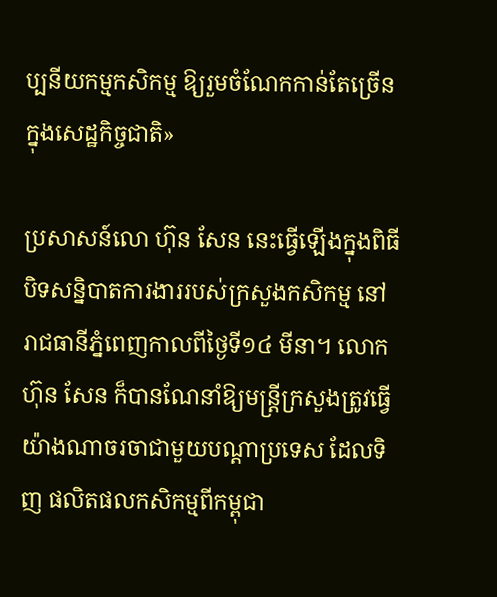ប្បនីយកម្មកសិកម្ម ឱ្យរួមចំណែកកាន់តែច្រើនក្នុងសេដ្ឋកិច្ចជាតិ»

ប្រសាសន៍លោ ហ៊ុន សែន នេះធ្វើឡើងក្នុងពិធីបិទសន្និបាតការងាររបស់ក្រសួងកសិកម្ម នៅរាជធានីភ្នំពេញកាលពីថ្ងៃទី១៤ មីនា។ លោក ហ៊ុន សែន ក៏បានណែនាំឱ្យមន្ត្រីក្រសួងត្រូវធ្វើយ៉ាងណាចរចាជាមួយបណ្ដាប្រទេស ដែលទិញ ផលិតផលកសិកម្មពីកម្ពុជា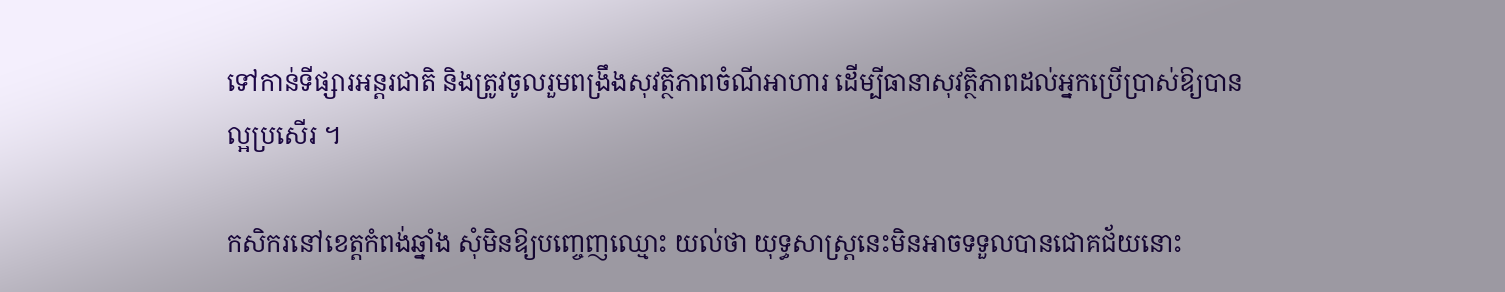ទៅកាន់ទីផ្សារអន្តរជាតិ និងត្រូវចូលរួមពង្រឹងសុវត្ថិភាពចំណីអាហារ ដើម្បីធានាសុវត្ថិភាពដល់អ្នកប្រើប្រាស់ឱ្យបានល្អប្រសើរ ។

កសិករនៅខេត្តកំពង់ឆ្នាំង សុំមិនឱ្យបញ្ចេញឈ្មោះ យល់ថា យុទ្ធសាស្ត្រនេះមិនអាចទទួលបានជោគជ័យនោះ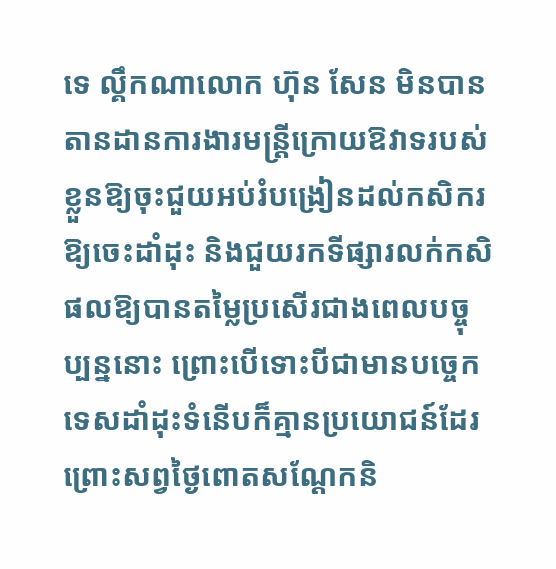ទេ ល្គឹកណាលោក ហ៊ុន សែន មិនបានតានដានការងារមន្ត្រីក្រោយឱវាទរបស់ខ្លួនឱ្យចុះជួយអប់រំបង្រៀនដល់កសិករឱ្យចេះដាំដុះ និងជួយរកទីផ្សារលក់កសិផលឱ្យបានតម្លៃប្រសើរជាងពេលបច្ចុប្បន្ននោះ ព្រោះបើទោះបីជាមានបច្ចេកទេសដាំដុះទំនើបក៏គ្មានប្រយោជន៍ដែរ ព្រោះសព្វថ្ងៃពោតសណ្ដែកនិ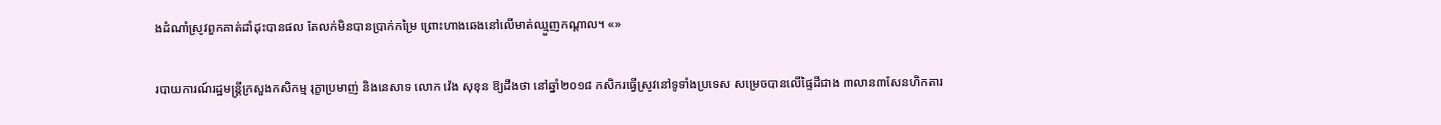ងដំណាំស្រូវពួកគាត់ដាំដុះបានផល តែលក់មិនបានប្រាក់កម្រៃ ព្រោះហាងឆេងនៅលើមាត់ឈ្មួញកណ្ដាល។ «»

របាយការណ៍រដ្ឋមន្ត្រីក្រសួងកសិកម្ម រុក្ខាប្រមាញ់ និងនេសាទ លោក វ៉េង សុខុន ឱ្យដឹងថា នៅឆ្នាំ២០១៨ កសិករធ្វើស្រូវនៅទូទាំងប្រទេស សម្រេចបានលើផ្ទៃដីជាង ៣លាន៣សែនហិកតារ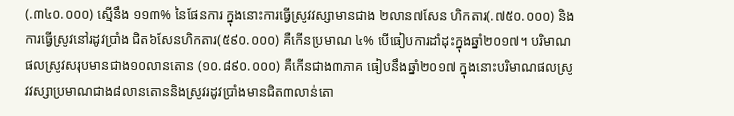(.៣៤០.០០០) ស្មើនឹង ១១៣% នៃផែនការ ក្នុងនោះការធ្វើស្រូវវស្សាមានជាង ២លាន៧សែន ហិកតារ(.៧៥០.០០០) និងការធ្វើស្រូវនៅរដូវប្រាំង ជិត៦សែនហិកតារ(៥៩០.០០០) គឺកើនប្រមាណ ៤% បើធៀបការដាំដុះក្នុងឆ្នាំ២០១៧។ បរិមាណផលស្រូវសរុបមានជាង១០លានតោន (១០.៨៩០.០០០) គឺកើនជាង៣ភាគ ធៀបនឹងឆ្នាំ២០១៧ ក្នុងនោះបរិមាណផលស្រូវវស្សាប្រមាណជាង៨លានតោននិងស្រូវរដូវប្រាំងមានជិត៣លាន់តោ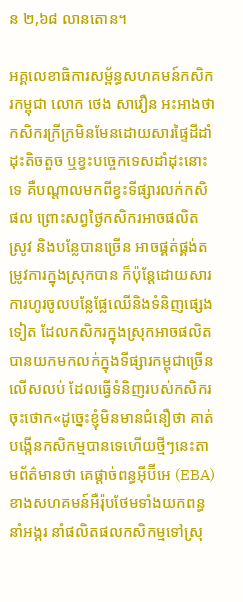ន ២,៦៨ លានតោន។

អគ្គលេខាធិការសម្ព័ន្ធសហគមន៍កសិករកម្ពុជា លោក ថេង សាវឿន អះអាងថា កសិករក្រីក្រមិនមែនដោយសារផ្ទៃដីដាំដុះតិចតួច ឬខ្វះបច្ចេកទេសដាំដុះនោះទេ គឺបណ្ដាលមកពីខ្វះទីផ្សារលក់កសិផល ព្រោះសព្វថ្ងៃកសិករអាចផលិតស្រូវ និងបន្លែបានច្រើន អាចផ្គត់ផ្គង់តម្រូវការក្នុងស្រុកបាន ក៏ប៉ុន្តែដោយសារការហូរចូលបន្លែផ្លែឈើនិងទំនិញផ្សេងទៀត ដែលកសិករក្នុងស្រុកអាចផលិតបានយកមកលក់ក្នុងទីផ្សារកម្ពុជាច្រើនលើសលប់ ដែលធ្វើទំនិញរបស់កសិករចុះថោក«ដូច្នេះខ្ញុំមិនមានជំនឿថា គាត់បង្កើនកសិកម្មបានទេហើយថ្មីៗនេះតាមព័ត៌មានថា គេផ្ដាច់ពន្ធអ៊ីប៊ីអេ (EBA) ខាងសហគមន៍អឺរ៉ុបថែមទាំងយកពន្ធនាំអង្ករ នាំផលិតផលកសិកម្មទៅស្រុ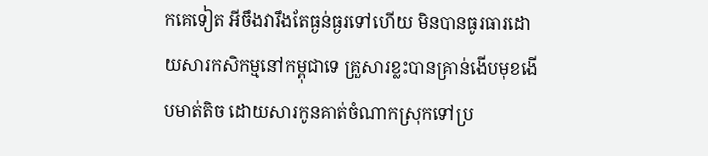កគេទៀត អីចឹងវារឹងតែធ្ងន់ធ្ងរទៅហើយ មិនបានធូរធារដោយសារកសិកម្មនៅកម្ពុជាទេ គ្រួសារខ្លះបានគ្រាន់ងើបមុខងើបមាត់តិច ដោយសារកូនគាត់ចំណាកស្រុកទៅប្រ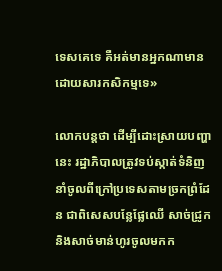ទេសគេទេ គឺអត់មានអ្នកណាមានដោយសារកសិកម្មទេ»

លោកបន្តថា ដើម្បីដោះស្រាយបញ្ហានេះ រដ្ឋាភិបាលត្រូវទប់ស្កាត់ទំនិញនាំចូលពីក្រៅប្រទេសតាមច្រកព្រំដែន ជាពិសេសបន្លែផ្លែឈើ សាច់ជ្រូកនិងសាច់មាន់ហូរចូលមកក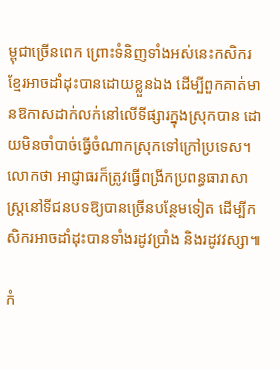ម្ពុជាច្រើនពេក ព្រោះទំនិញទាំងអស់នេះកសិករខ្មែរអាចដាំដុះបានដោយខ្លួនឯង ដើម្បីពួកគាត់មានឱកាសដាក់លក់នៅលើទីផ្សារក្នុងស្រុកបាន ដោយមិនចាំបាច់ធ្វើចំណាកស្រុកទៅក្រៅប្រទេស។ លោកថា អាជ្ញាធរក៏ត្រូវធ្វើពង្រីកប្រពន្ធធារាសាស្ត្រនៅទីជនបទឱ្យបានច្រើនបន្ថែមទៀត ដើម្បីកសិករអាចដាំដុះបានទាំងរដូវប្រាំង និងរដូវវស្សា៕

កំ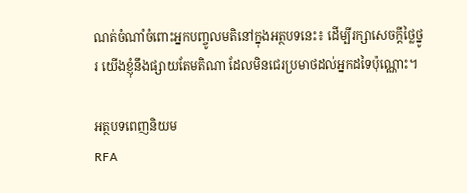ណត់ចំណាំចំពោះអ្នកបញ្ចូលមតិនៅក្នុងអត្ថបទនេះ៖ ដើម្បីរក្សាសេចក្ដីថ្លៃថ្នូរ យើងខ្ញុំនឹងផ្សាយតែមតិណា ដែលមិនជេរប្រមាថដល់អ្នកដទៃប៉ុណ្ណោះ។

អត្ថបទពេញនិយម
RFA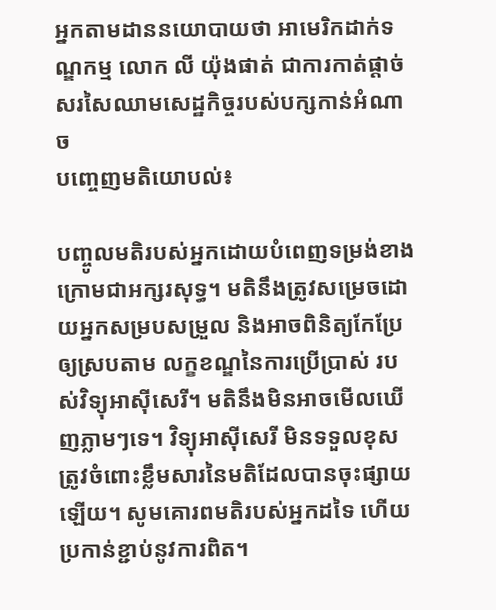អ្នកតាមដាននយោបាយថា អាមេរិកដាក់ទណ្ឌកម្ម លោក លី យ៉ុងផាត់ ជាការកាត់ផ្ដាច់សរសៃឈាមសេដ្ឋកិច្ចរបស់បក្សកាន់អំណាច
បញ្ចេញមតិយោបល់៖

បញ្ចូលមតិរបស់អ្នកដោយបំពេញទម្រង់ខាងក្រោមជាអក្សរសុទ្ធ។ មតិនឹងត្រូវសម្រេចដោយអ្នកសម្របសម្រួល និងអាចពិនិត្យកែប្រែឲ្យស្របតាម លក្ខខណ្ឌនៃការប្រើប្រាស់ របស់វិទ្យុអាស៊ីសេរី។ មតិនឹងមិនអាចមើលឃើញភ្លាមៗទេ។ វិទ្យុអាស៊ីសេរី មិនទទួលខុសត្រូវចំពោះខ្លឹមសារនៃមតិដែលបានចុះផ្សាយឡើយ។ សូមគោរពមតិរបស់អ្នកដទៃ ហើយប្រកាន់ខ្ជាប់នូវការពិត។